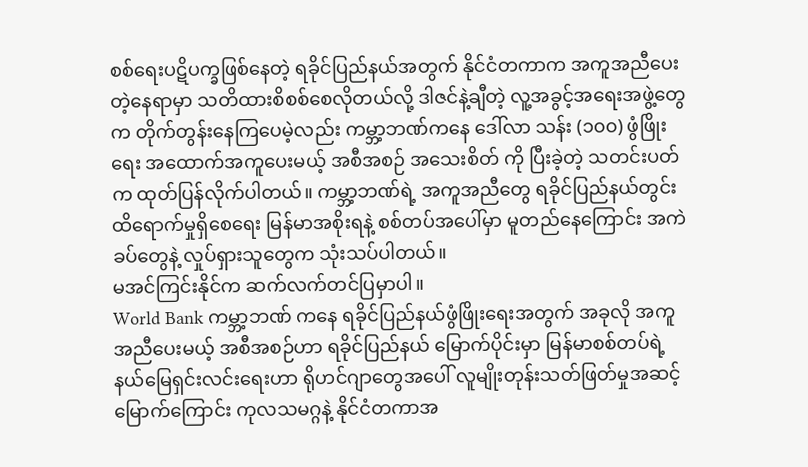စစ်ရေးပဋိပက္ခဖြစ်နေတဲ့ ရခိုင်ပြည်နယ်အတွက် နိုင်ငံတကာက အကူအညီပေးတဲ့နေရာမှာ သတိထားစိစစ်စေလိုတယ်လို့ ဒါဇင်နဲ့ချီတဲ့ လူ့အခွင့်အရေးအဖွဲ့တွေက တိုက်တွန်းနေကြပေမဲ့လည်း ကမ္ဘာ့ဘဏ်ကနေ ဒေါ်လာ သန်း (၁၀၀) ဖွံဖြိုးရေး အထောက်အကူပေးမယ့် အစီအစဉ် အသေးစိတ် ကို ပြီးခဲ့တဲ့ သတင်းပတ်က ထုတ်ပြန်လိုက်ပါတယ်။ ကမ္ဘာ့ဘဏ်ရဲ့ အကူအညီတွေ ရခိုင်ပြည်နယ်တွင်း ထိရောက်မှုရှိစေရေး မြန်မာအစိုးရနဲ့ စစ်တပ်အပေါ်မှာ မူတည်နေကြောင်း အကဲခပ်တွေနဲ့ လှုပ်ရှားသူတွေက သုံးသပ်ပါတယ်။
မအင်ကြင်းနိုင်က ဆက်လက်တင်ပြမှာပါ။
World Bank ကမ္ဘာ့ဘဏ် ကနေ ရခိုင်ပြည်နယ်ဖွံဖြိုးရေးအတွက် အခုလို အကူအညီပေးမယ့် အစီအစဉ်ဟာ ရခိုင်ပြည်နယ် မြောက်ပိုင်းမှာ မြန်မာစစ်တပ်ရဲ့ နယ်မြေရှင်းလင်းရေးဟာ ရိုဟင်ဂျာတွေအပေါ် လူမျိုးတုန်းသတ်ဖြတ်မှုအဆင့်မြောက်ကြောင်း ကုလသမဂ္ဂနဲ့ နိုင်ငံတကာအ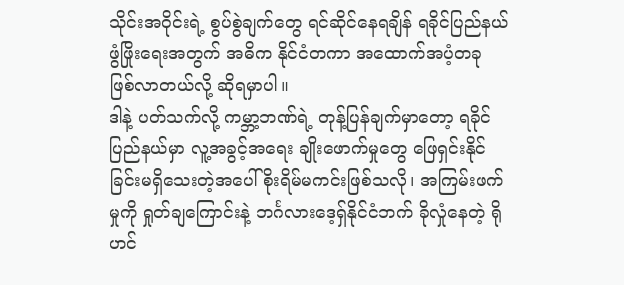သိုင်းအဝိုင်းရဲ့ စွပ်စွဲချက်တွေ ရင်ဆိုင်နေရချိန် ရခိုင်ပြည်နယ်ဖွံဖြိုးရေးအတွက် အဓိက နိုင်ငံတကာ အထောက်အပံ့တခု ဖြစ်လာတယ်လို့ ဆိုရမှာပါ။
ဒါနဲ့ ပတ်သက်လို့ ကမ္ဘာ့ဘဏ်ရဲ့ တုန့်ပြန်ချက်မှာတော့ ရခိုင်ပြည်နယ်မှာ လူ့အခွင့်အရေး ချိုးဖောက်မှုတွေ ဖြေရှင်းနိုင်ခြင်းမရှိသေးတဲ့အပေါ် စိုးရိမ်မကင်းဖြစ်သလို၊ အကြမ်းဖက်မှုကို ရှုတ်ချကြောင်းနဲ့ ဘင်္ဂလားဒေ့ရှ်နိုင်ငံဘက် ခိုလှုံနေတဲ့ ရိုဟင်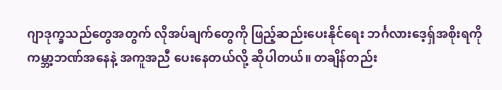ဂျာဒုက္ခသည်တွေအတွက် လိုအပ်ချက်တွေကို ဖြည့်ဆည်းပေးနိုင်ရေး ဘင်္ဂလားဒေ့ရှ်အစိုးရကို ကမ္ဘာ့ဘဏ်အနေနဲ့ အကူအညီ ပေးနေတယ်လို့ ဆိုပါတယ်။ တချိန်တည်း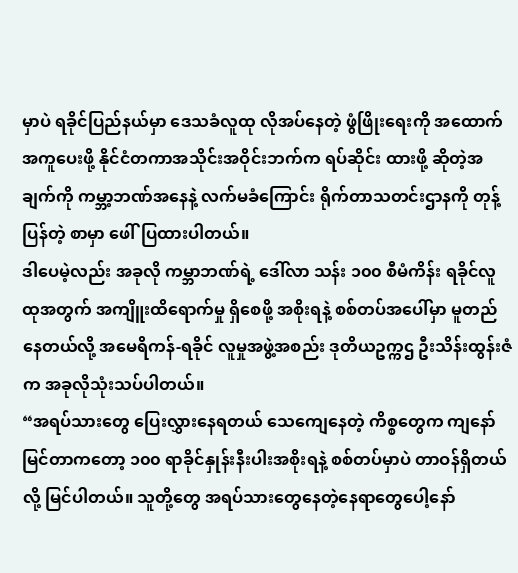မှာပဲ ရခိုင်ပြည်နယ်မှာ ဒေသခံလူထု လိုအပ်နေတဲ့ ဖွံဖြိုးရေးကို အထောက်အကူပေးဖို့ နိုင်ငံတကာအသိုင်းအဝိုင်းဘက်က ရပ်ဆိုင်း ထားဖို့ ဆိုတဲ့အချက်ကို ကမ္ဘာ့ဘဏ်အနေနဲ့ လက်မခံကြောင်း ရိုက်တာသတင်းဌာနကို တုန့်ပြန်တဲ့ စာမှာ ဖေါ်ပြထားပါတယ်။
ဒါပေမဲ့လည်း အခုလို ကမ္ဘာဘဏ်ရဲ့ ဒေါ်လာ သန်း ၁၀၀ စီမံကိန်း ရခိုင်လူထုအတွက် အကျိူးထိရောက်မှု ရှိစေဖို့ အစိုးရနဲ့ စစ်တပ်အပေါ်မှာ မူတည်နေတယ်လို့ အမေရိကန်-ရခိုင် လူမှုအဖွဲ့အစည်း ဒုတိယဥက္ကဌ ဦးသိန်းထွန်းဇံက အခုလိုသုံးသပ်ပါတယ်။
“အရပ်သားတွေ ပြေးလွှားနေရတယ် သေကျေနေတဲ့ ကိစ္စတွေက ကျနော်မြင်တာကတော့ ၁၀၀ ရာခိုင်နှုန်းနီးပါးအစိုးရနဲ့ စစ်တပ်မှာပဲ တာဝန်ရှိတယ်လို့ မြင်ပါတယ်။ သူတို့တွေ အရပ်သားတွေနေတဲ့နေရာတွေပေါ့နော်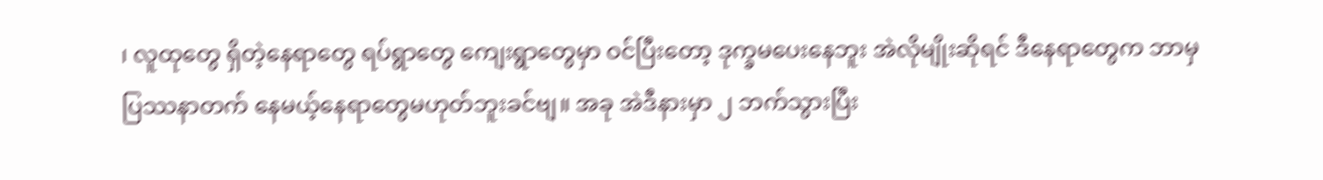၊ လူထုတွေ ရှိတဲ့နေရာတွေ ရပ်ရွာတွေ ကျေးရွာတွေမှာ ဝင်ပြီးတော့ ဒုက္ခမပေးနေဘူး အဲလိုမျိုးဆိုရင် ဒီနေရာတွေက ဘာမှ ပြဿနာတက် နေမယ့်နေရာတွေမဟုတ်ဘူးခင်ဗျ။ အခု အဲဒီနားမှာ ၂ ဘက်သွားပြီး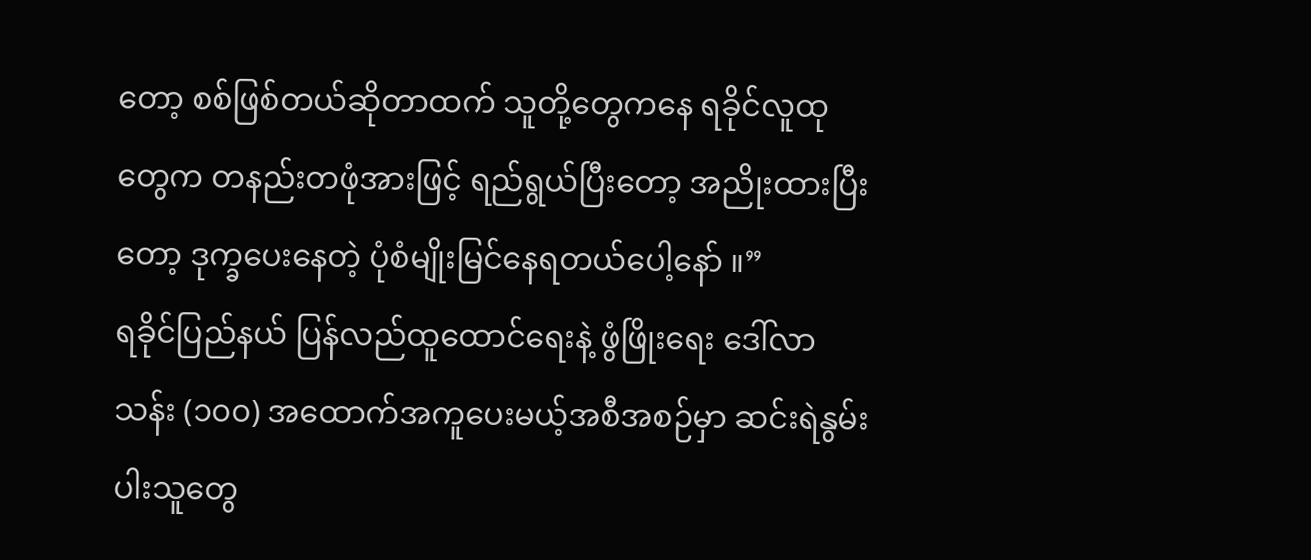တော့ စစ်ဖြစ်တယ်ဆိုတာထက် သူတို့တွေကနေ ရခိုင်လူထုတွေက တနည်းတဖုံအားဖြင့် ရည်ရွယ်ပြီးတော့ အညိုးထားပြီးတော့ ဒုက္ခပေးနေတဲ့ ပုံစံမျိုးမြင်နေရတယ်ပေါ့နော် ။”
ရခိုင်ပြည်နယ် ပြန်လည်ထူထောင်ရေးနဲ့ ဖွံဖြိုးရေး ဒေါ်လာ သန်း (၁၀၀) အထောက်အကူပေးမယ့်အစီအစဉ်မှာ ဆင်းရဲနွမ်းပါးသူတွေ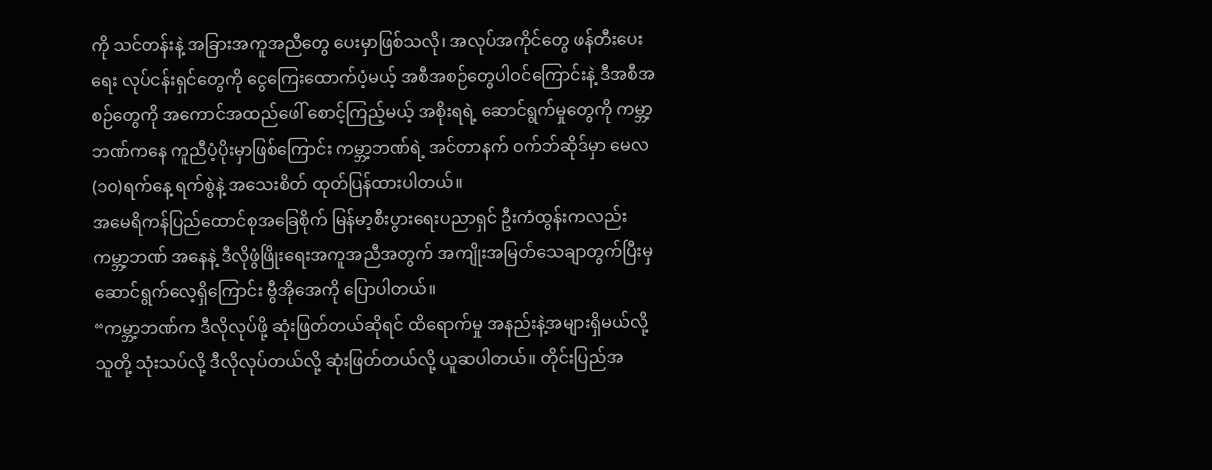ကို သင်တန်းနဲ့ အခြားအကူအညီတွေ ပေးမှာဖြစ်သလို၊ အလုပ်အကိုင်တွေ ဖန်တီးပေးရေး လုပ်ငန်းရှင်တွေကို ငွေကြေးထောက်ပံ့မယ့် အစီအစဉ်တွေပါဝင်ကြောင်းနဲ့ ဒီအစီအစဉ်တွေကို အကောင်အထည်ဖေါ် စောင့်ကြည့်မယ့် အစိုးရရဲ့ ဆောင်ရွက်မှုတွေကို ကမ္ဘာ့ဘဏ်ကနေ ကူညီပံ့ပိုးမှာဖြစ်ကြောင်း ကမ္ဘာ့ဘဏ်ရဲ့ အင်တာနက် ဝက်ဘ်ဆိုဒ်မှာ မေလ (၁၀)ရက်နေ့ ရက်စွဲနဲ့ အသေးစိတ် ထုတ်ပြန်ထားပါတယ်။
အမေရိကန်ပြည်ထောင်စုအခြေစိုက် မြန်မာ့စီးပွားရေးပညာရှင် ဦးကံထွန်းကလည်း ကမ္ဘာ့ဘဏ် အနေနဲ့ ဒီလိုဖွံဖြိုးရေးအကူအညီအတွက် အကျိုးအမြတ်သေချာတွက်ပြီးမှ ဆောင်ရွက်လေ့ရှိကြောင်း ဗွီအိုအေကို ပြောပါတယ်။
“ကမ္ဘာ့ဘဏ်က ဒီလိုလုပ်ဖို့ ဆုံးဖြတ်တယ်ဆိုရင် ထိရောက်မှု အနည်းနဲ့အများရှိမယ်လို့ သူတို့ သုံးသပ်လို့ ဒီလိုလုပ်တယ်လို့ ဆုံးဖြတ်တယ်လို့ ယူဆပါတယ်။ တိုင်းပြည်အ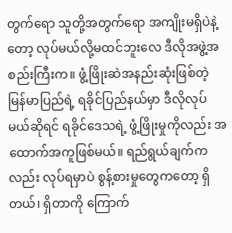တွက်ရော သူတို့အတွက်ရော အကျိုးမရှိပဲနဲ့တော့ လုပ်မယ်လို့မထင်ဘူးလေ ဒီလိုအဖွဲ့အစည်းကြီးက။ ဖွံ့ဖြိုးဆဲအနည်းဆုံးဖြစ်တဲ့ မြန်မာပြည်ရဲ့ ရခိုင်ပြည်နယ်မှာ ဒီလိုလုပ်မယ်ဆိုရင် ရခိုင်ဒေသရဲ့ ဖွံ့ဖြိုးမှုကိုလည်း အထောက်အကူဖြစ်မယ်။ ရည်ရွယ်ချက်ကလည်း လုပ်ရမှာပဲ စွန့်စားမှုတွေကတော့ ရှိတယ်၊ ရှိတာကို ကြောက်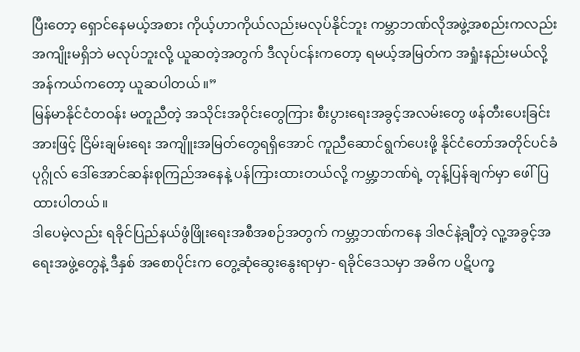ပြီးတော့ ရှောင်နေမယ့်အစား ကိုယ့်ဟာကိုယ်လည်းမလုပ်နိုင်ဘူး ကမ္ဘာဘဏ်လိုအဖွဲ့အစည်းကလည်း အကျိုးမရှိဘဲ မလုပ်ဘူးလို့ ယူဆတဲ့အတွက် ဒီလုပ်ငန်းကတော့ ရမယ့်အမြတ်က အရှုံးနည်းမယ်လို့ အန်ကယ်ကတော့ ယူဆပါတယ်။”
မြန်မာနိုင်ငံတဝန်း မတူညီတဲ့ အသိုင်းအဝိုင်းတွေကြား စီးပွားရေးအခွင့်အလမ်းတွေ ဖန်တီးပေးခြင်းအားဖြင့် ငြိမ်းချမ်းရေး အကျိူးအမြတ်တွေရရှိအောင် ကူညီဆောင်ရွက်ပေးဖို့ နိုင်ငံတော်အတိုင်ပင်ခံပုဂ္ဂိုလ် ဒေါ်အောင်ဆန်းစုကြည်အနေနဲ့ ပန်ကြားထားတယ်လို့ ကမ္ဘာ့ဘဏ်ရဲ့ တုန့်ပြန်ချက်မှာ ဖေါ်ပြထားပါတယ်။
ဒါပေမဲ့လည်း ရခိုင်ပြည်နယ်ဖွံဖြိုးရေးအစီအစဉ်အတွက် ကမ္ဘာ့ဘဏ်ကနေ ဒါဇင်နဲ့ချီတဲ့ လူ့အခွင့်အရေးအဖွဲ့တွေနဲ့ ဒီနှစ် အစောပိုင်းက တွေ့ဆုံဆွေးနွေးရာမှာ- ရခိုင်ဒေသမှာ အဓိက ပဋိပက္ခ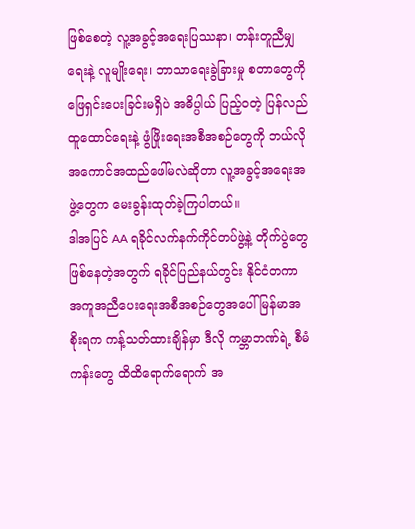ဖြစ်စေတဲ့ လူ့အခွင့်အရေးပြဿနာ၊ တန်းတူညီမျှရေးနဲ့ လူမျိုးရေး၊ ဘာသာရေးခွဲခြားမှု စတာတွေကို ဖြေရှင်းပေးခြင်းမရှိပဲ အဓိပ္ပါယ် ပြည့်ဝတဲ့ ပြန်လည်ထူထောင်ရေးနဲ့ ဖွံဖြိုးရေးအစီအစဉ်တွေကို ဘယ်လို အကောင်အထည်ဖေါ်မလဲဆိုတာ လူ့အခွင့်အရေးအဖွဲ့တွေက မေးခွန်းထုတ်ခဲ့ကြပါတယ်။
ဒါအပြင် AA ရခိုင်လက်နက်ကိုင်တပ်ဖွဲ့နဲ့ တိုက်ပွဲတွေဖြစ်နေတဲ့အတွက် ရခိုင်ပြည်နယ်တွင်း နိုင်ငံတကာ အကူအညီပေးရေးအစီအစဉ်တွေအပေါ် မြန်မာအစိုးရက ကန့်သတ်ထားချိန်မှာ ဒီလို ကမ္ဘာဘဏ်ရဲ့ စီမံကန်းတွေ ထိထိရောက်ရောက် အ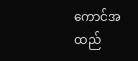ကောင်အထည်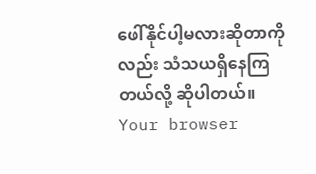ဖေါ်နိုင်ပါ့မလားဆိုတာကိုလည်း သံသယရှိနေကြတယ်လို့ ဆိုပါတယ်။
Your browser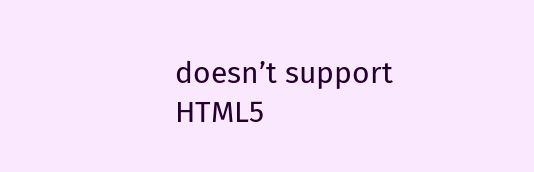doesn’t support HTML5